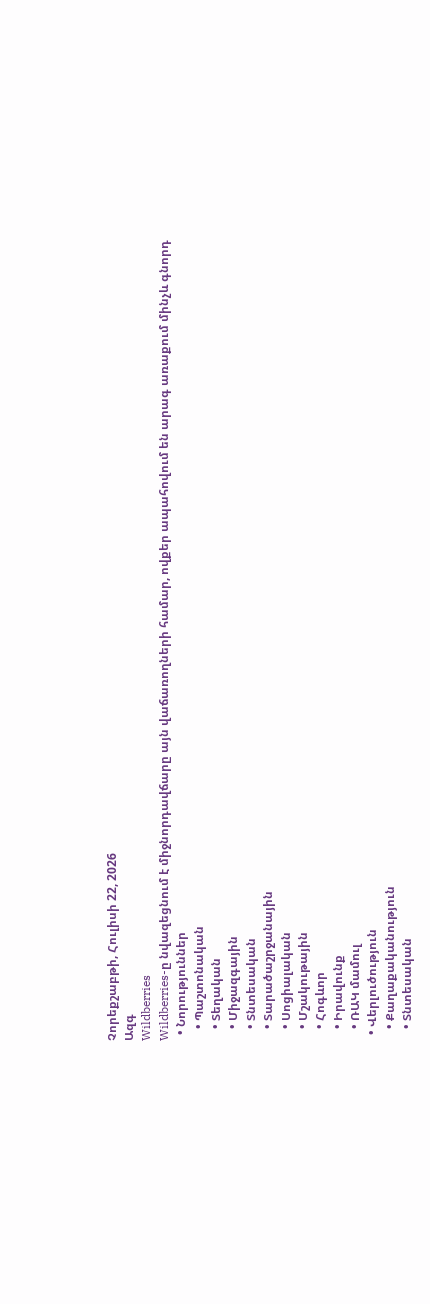Չորեքշաբթի, Հուլիսի 22, 2026
Ազգ
Wildberries
Wildberries-ը նվազեցնում է միջնորդավճարը այն վաճառողների համար, ովքեր ապահովում են արագ առաքում մինչև գնորդ
  • Նորություններ
    • Պաշտոնական
    • Տեղական
    • Միջազգային
    • Տնտեսական
    • Տարածաշրջանային
    • Սոցիալական
    • Մշակութային
    • Հոգևոր
    • Իրավունք
    • ՌԱԿ մամուլ
  • Վերլուծություն
    • Քաղաքականություն
    • Տնտեսական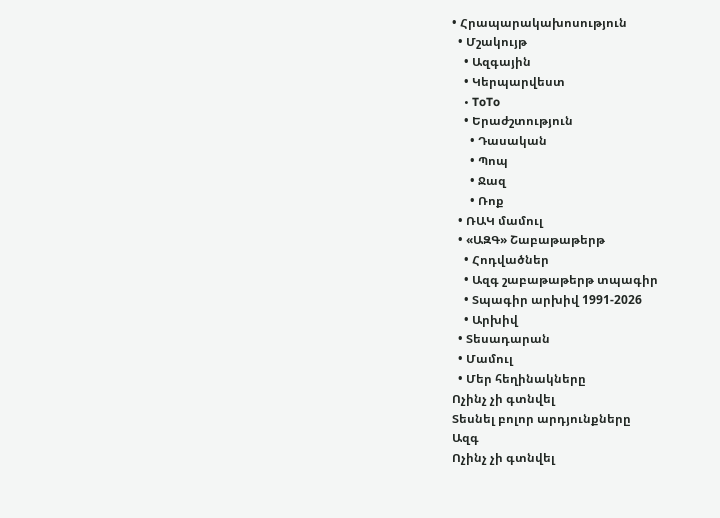• Հրապարակախոսություն
  • Մշակույթ
    • Ազգային
    • Կերպարվեստ
    • ToTo
    • Երաժշտություն
      • Դասական
      • Պոպ
      • Ջազ
      • Ռոք
  • ՌԱԿ մամուլ
  • «ԱԶԳ» Շաբաթաթերթ
    • Հոդվածներ
    • Ազգ շաբաթաթերթ տպագիր
    • Տպագիր արխիվ 1991-2026
    • Արխիվ
  • Տեսադարան
  • Մամուլ
  • Մեր հեղինակները
Ոչինչ չի գտնվել
Տեսնել բոլոր արդյունքները
Ազգ
Ոչինչ չի գտնվել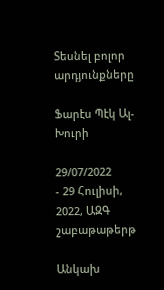Տեսնել բոլոր արդյունքները

Ֆարէս Պէկ Ալ-Խուրի

29/07/2022
- 29 Հուլիսի, 2022, ԱԶԳ շաբաթաթերթ

Անկախ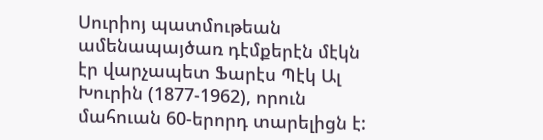Սուրիոյ պատմութեան ամենապայծառ դէմքերէն մէկն էր վարչապետ Ֆարէս Պէկ Ալ Խուրին (1877-1962), որուն մահուան 60-երորդ տարելիցն է: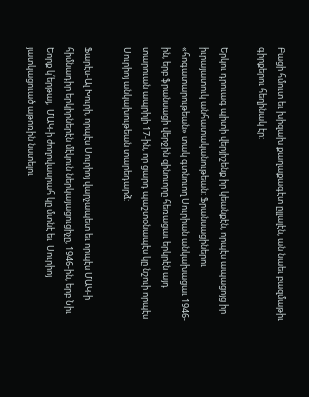Բացի հմուտ եւ խիզախ քաղաքագէտ ըլլալէն, ան նաեւ բազմաթիւ գիրքերու հեղինակ էր:

Երկու դրուագ պիտի վերյիշենք իր կեանքէն, որպէս ապացոյց իր իւրայատուկ անհատականութեան: Ֆրանսացիներու «հոգատարութեան» տակ գտնուող Սուրիան անկախացաւ 1946-ին, երբ ֆրանսացի վերջին զինուորը հեռացաւ երկրէն այդ  տարուան ապրիլի 17-ին, որ ցարդ պաշտօնապէս կը նշուի որպէս Սուրիոյ անկախութեան տարեդարձ:

Ֆարէս-Ալ Խուրի, որպէս Սուրիոյ վարչապետ եւ որպէս ՄԱԿ-ի հիմնադիր երկիրներէն մէկուն ներկայացուցիչը, 1946-ին, երբ Նիւ Եորք կ՛երթայ,  ՄԱԿ-ի ժողովասրահ կը մտնէ եւ  Սուրիոյ յատկացուած աթոռին նստելու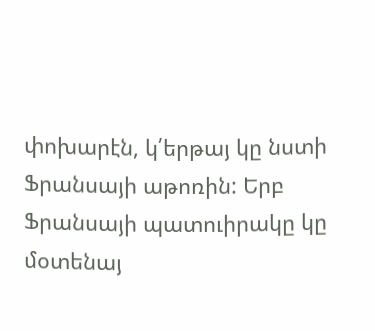փոխարէն, կ՛երթայ կը նստի Ֆրանսայի աթոռին: Երբ Ֆրանսայի պատուիրակը կը մօտենայ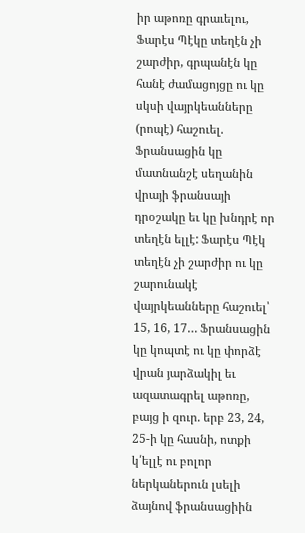իր աթոռը գրաւելու, Ֆարէս Պէկը տեղէն չի շարժիր, գրպանէն կը հանէ ժամացոյցը ու կը սկսի վայրկեանները (րոպէ) հաշուել. Ֆրանսացին կը մատնանշէ սեղանին վրայի ֆրանսայի դրօշակը եւ կը խնդրէ որ տեղէն ելլէ: Ֆարէս Պէկ տեղէն չի շարժիր ու կը շարունակէ վայրկեանները հաշուել՝ 15, 16, 17… Ֆրանսացին կը կոպտէ ու կը փորձէ վրան յարձակիլ եւ ազատագրել աթոռը, բայց ի զուր. երբ 23, 24, 25-ի կը հասնի, ոտքի կ՛ելլէ ու բոլոր ներկաներուն լսելի ձայնով ֆրանսացիին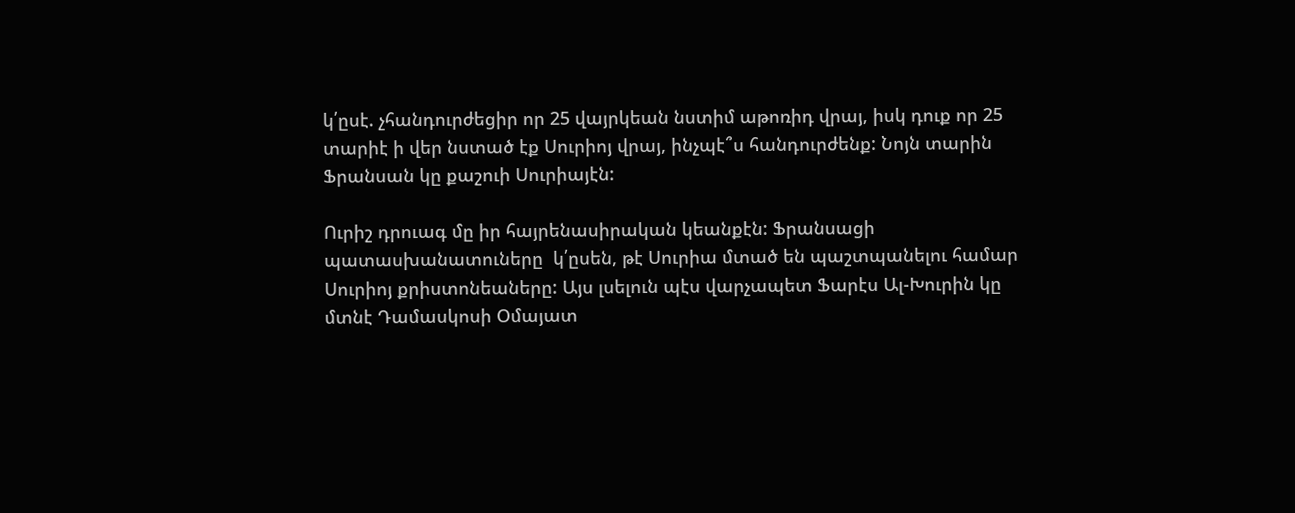կ՛ըսէ. չհանդուրժեցիր որ 25 վայրկեան նստիմ աթոռիդ վրայ, իսկ դուք որ 25 տարիէ ի վեր նստած էք Սուրիոյ վրայ, ինչպէ՞ս հանդուրժենք: Նոյն տարին Ֆրանսան կը քաշուի Սուրիայէն:

Ուրիշ դրուագ մը իր հայրենասիրական կեանքէն: Ֆրանսացի պատասխանատուները  կ՛ըսեն, թէ Սուրիա մտած են պաշտպանելու համար Սուրիոյ քրիստոնեաները: Այս լսելուն պէս վարչապետ Ֆարէս Ալ-Խուրին կը մտնէ Դամասկոսի Օմայատ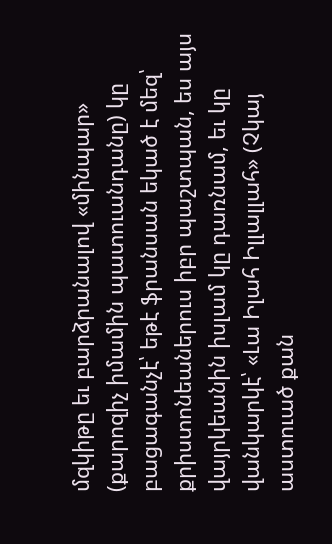մզկիթը եւ բարձրանալով «մինպար» (քարոզիչ իմամին պատուանդանը) կը բացագանչէ՝ եթէ ֆրանսան եկած է մեզ՝ քրիստոնեաներուս իբր պաշտպան, ես այս վայրկեանին իսլամ կը դառնամ, եւ կը վանկարկէ՝ «Լա Իլահ Իլլալլահ» (Չկայ աստուած քան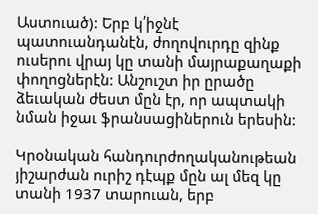Աստուած): Երբ կ՛իջնէ պատուանդանէն, ժողովուրդը զինք ուսերու վրայ կը տանի մայրաքաղաքի փողոցներէն: Անշուշտ իր ըրածը ձեւական ժեստ մըն էր, որ ապտակի նման իջաւ ֆրանսացիներուն երեսին:

Կրօնական հանդուրժողականութեան յիշարժան ուրիշ դէպք մըն ալ մեզ կը տանի 1937 տարուան, երբ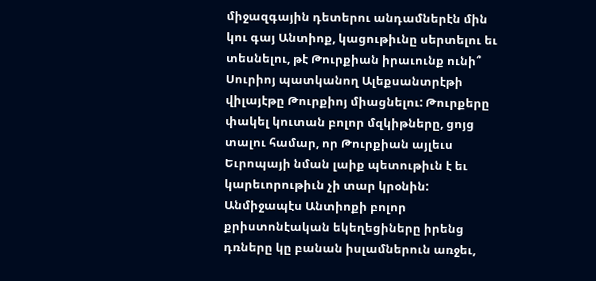միջազգային դետերու անդամներէն մին կու գայ Անտիոք, կացութիւնը սերտելու եւ տեսնելու, թէ Թուրքիան իրաւունք ունի՞ Սուրիոյ պատկանող Ալեքսանտրէթի վիլայէթը Թուրքիոյ միացնելու: Թուրքերը փակել կուտան բոլոր մզկիթները, ցոյց տալու համար, որ Թուրքիան այլեւս Եւրոպայի նման լաիք պետութիւն է եւ կարեւորութիւն չի տար կրօնին: Անմիջապէս Անտիոքի բոլոր քրիստոնէական եկեղեցիները իրենց դռները կը բանան իսլամներուն առջեւ,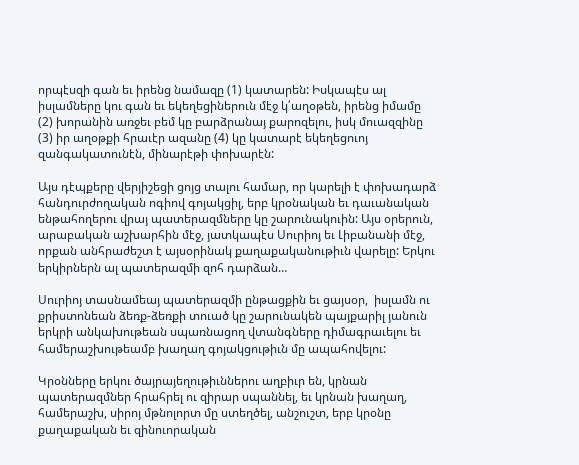որպէսզի գան եւ իրենց նամազը (1) կատարեն: Իսկապէս ալ իսլամները կու գան եւ եկեղեցիներուն մէջ կ՛աղօթեն, իրենց իմամը (2) խորանին առջեւ բեմ կը բարձրանայ քարոզելու, իսկ մուազզինը (3) իր աղօթքի հրաւէր ազանը (4) կը կատարէ եկեղեցուոյ զանգակատունէն, մինարէթի փոխարէն:

Այս դէպքերը վերյիշեցի ցոյց տալու համար, որ կարելի է փոխադարձ հանդուրժողական ոգիով գոյակցիլ, երբ կրօնական եւ դաւանական ենթահողերու վրայ պատերազմները կը շարունակուին: Այս օրերուն, արաբական աշխարհին մէջ, յատկապէս Սուրիոյ եւ Լիբանանի մէջ, որքան անհրաժեշտ է այսօրինակ քաղաքականութիւն վարելը: Երկու երկիրներն ալ պատերազմի զոհ դարձան…

Սուրիոյ տասնամեայ պատերազմի ընթացքին եւ ցայսօր,  իսլամն ու քրիստոնեան ձեռք-ձեռքի տուած կը շարունակեն պայքարիլ յանուն երկրի անկախութեան սպառնացող վտանգները դիմագրաւելու եւ համերաշխութեամբ խաղաղ գոյակցութիւն մը ապահովելու:

Կրօնները երկու ծայրայեղութիւններու աղբիւր են, կրնան պատերազմներ հրահրել ու զիրար սպաննել, եւ կրնան խաղաղ, համերաշխ, սիրոյ մթնոլորտ մը ստեղծել, անշուշտ, երբ կրօնը քաղաքական եւ զինուորական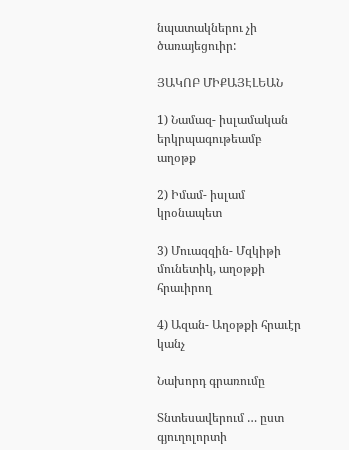նպատակներու չի ծառայեցուիր:

ՅԱԿՈԲ ՄԻՔԱՅԷԼԵԱՆ

1) Նամազ- իսլամական երկրպագութեամբ աղօթք

2) Իմամ- իսլամ կրօնապետ

3) Մուազզին- Մզկիթի մունետիկ, աղօթքի հրաւիրող

4) Ազան- Աղօթքի հրաւէր կանչ

Նախորդ գրառումը

Տնտեսավերում … ըստ գյուղոլորտի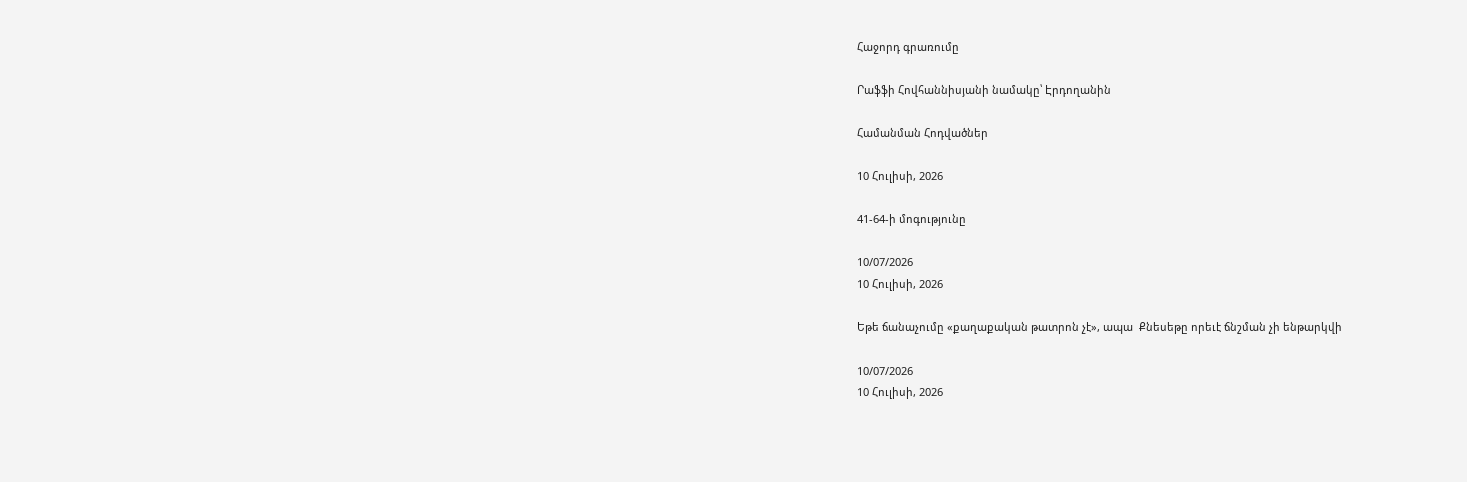Հաջորդ գրառումը

Րաֆֆի Հովհաննիսյանի նամակը՝ Էրդողանին

Համանման Հոդվածներ

10 Հուլիսի, 2026

41-64-ի մոգությունը

10/07/2026
10 Հուլիսի, 2026

Եթե ճանաչումը «քաղաքական թատրոն չէ», ապա  Քնեսեթը որեւէ ճնշման չի ենթարկվի

10/07/2026
10 Հուլիսի, 2026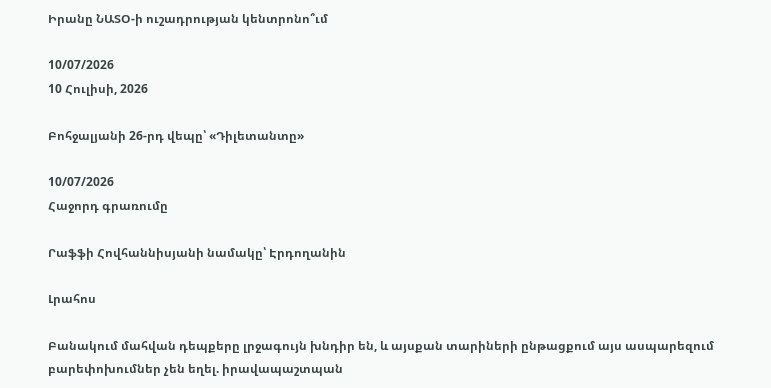Իրանը ՆԱՏՕ-ի ուշադրության կենտրոնո՞ւմ

10/07/2026
10 Հուլիսի, 2026

Բոհջալյանի 26-րդ վեպը՝ «Դիլետանտը»

10/07/2026
Հաջորդ գրառումը

Րաֆֆի Հովհաննիսյանի նամակը՝ Էրդողանին

Լրահոս

Բանակում մահվան դեպքերը լրջագույն խնդիր են, և այսքան տարիների ընթացքում այս ասպարեզում բարեփոխումներ չեն եղել. իրավապաշտպան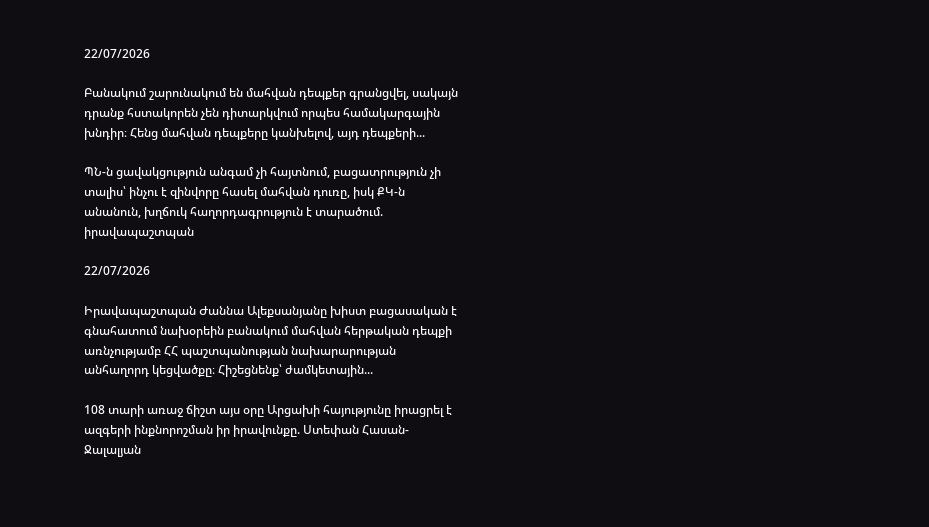22/07/2026

Բանակում շարունակում են մահվան դեպքեր գրանցվել, սակայն դրանք հստակորեն չեն դիտարկվում որպես համակարգային խնդիր։ Հենց մահվան դեպքերը կանխելով, այդ դեպքերի...

ՊՆ-ն ցավակցություն անգամ չի հայտնում, բացատրություն չի տալիս՝ ինչու է զինվորը հասել մահվան դուռը, իսկ ՔԿ-ն անանուն, խղճուկ հաղորդագրություն է տարածում. իրավապաշտպան

22/07/2026

Իրավապաշտպան Ժաննա Ալեքսանյանը խիստ բացասական է գնահատում նախօրեին բանակում մահվան հերթական դեպքի առնչությամբ ՀՀ պաշտպանության նախարարության անհաղորդ կեցվածքը։ Հիշեցնենք՝ ժամկետային...

108 տարի առաջ ճիշտ այս օրը Արցախի հայությունը իրացրել է ազգերի ինքնորոշման իր իրավունքը. Ստեփան Հասան-Ջալալյան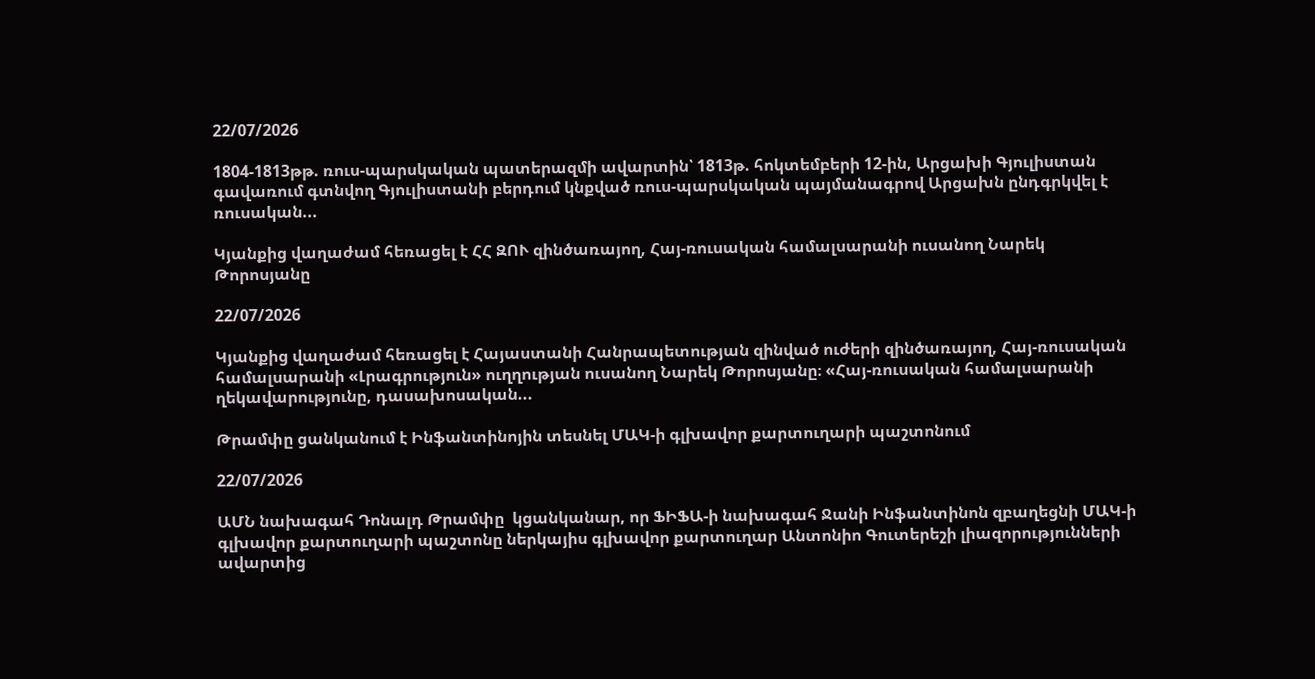22/07/2026

1804-1813թթ. ռուս-պարսկական պատերազմի ավարտին՝ 1813թ. հոկտեմբերի 12-ին, Արցախի Գյուլիստան գավառում գտնվող Գյուլիստանի բերդում կնքված ռուս-պարսկական պայմանագրով Արցախն ընդգրկվել է ռուսական...

Կյանքից վաղաժամ հեռացել է ՀՀ ԶՈՒ զինծառայող, Հայ-ռուսական համալսարանի ուսանող Նարեկ Թորոսյանը

22/07/2026

Կյանքից վաղաժամ հեռացել է Հայաստանի Հանրապետության զինված ուժերի զինծառայող, Հայ-ռուսական համալսարանի «Լրագրություն» ուղղության ուսանող Նարեկ Թորոսյանը։ «Հայ-ռուսական համալսարանի ղեկավարությունը, դասախոսական...

Թրամփը ցանկանում է Ինֆանտինոյին տեսնել ՄԱԿ-ի գլխավոր քարտուղարի պաշտոնում

22/07/2026

ԱՄՆ նախագահ Դոնալդ Թրամփը  կցանկանար, որ ՖԻՖԱ-ի նախագահ Ջանի Ինֆանտինոն զբաղեցնի ՄԱԿ-ի գլխավոր քարտուղարի պաշտոնը ներկայիս գլխավոր քարտուղար Անտոնիո Գուտերեշի լիազորությունների ավարտից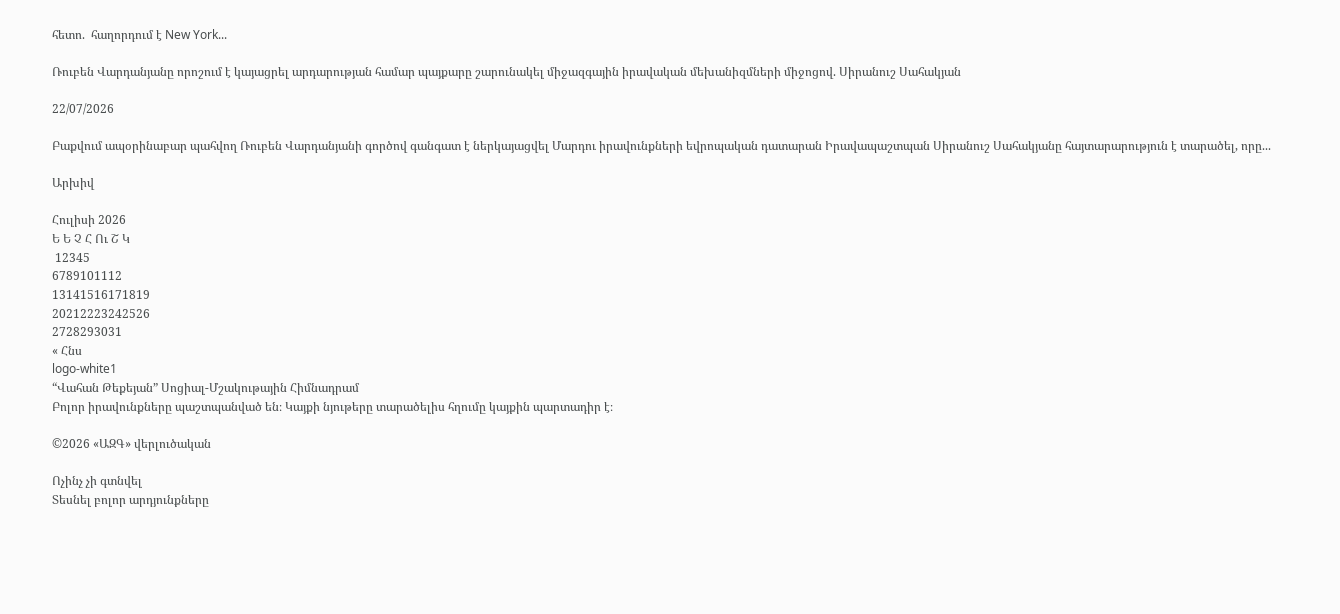հետո.  հաղորդում է New York...

Ռուբեն Վարդանյանը որոշում է կայացրել արդարության համար պայքարը շարունակել միջազգային իրավական մեխանիզմների միջոցով. Սիրանուշ Սահակյան

22/07/2026

Բաքվում ապօրինաբար պահվող Ռուբեն Վարդանյանի գործով գանգատ է ներկայացվել Մարդու իրավունքների եվրոպական դատարան Իրավապաշտպան Սիրանուշ Սահակյանը հայտարարություն է տարածել, որը...

Արխիվ

Հուլիսի 2026
Ե Ե Չ Հ Ու Շ Կ
 12345
6789101112
13141516171819
20212223242526
2728293031
« Հնս
logo-white1
“Վահան Թեքեյան” Սոցիալ-Մշակութային Հիմնադրամ
Բոլոր իրավունքները պաշտպանված են։ Կայքի նյութերը տարածելիս հղումը կայքին պարտադիր է։

©2026 «ԱԶԳ» վերլուծական

Ոչինչ չի գտնվել
Տեսնել բոլոր արդյունքները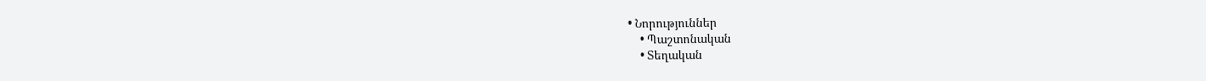• Նորություններ
    • Պաշտոնական
    • Տեղական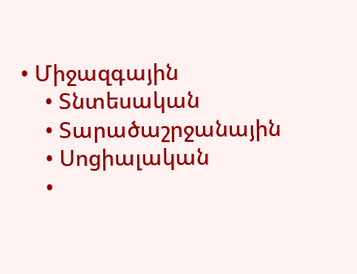• Միջազգային
    • Տնտեսական
    • Տարածաշրջանային
    • Սոցիալական
    •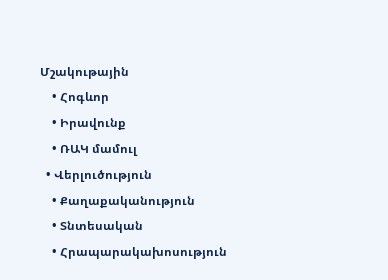Մշակութային
    • Հոգևոր
    • Իրավունք
    • ՌԱԿ մամուլ
  • Վերլուծություն
    • Քաղաքականություն
    • Տնտեսական
    • Հրապարակախոսություն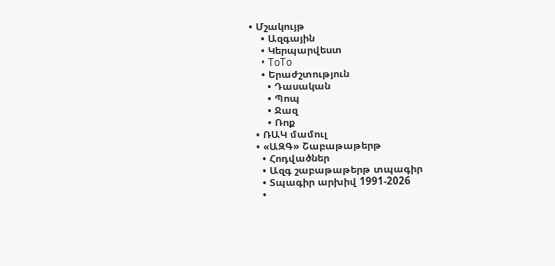• Մշակույթ
    • Ազգային
    • Կերպարվեստ
    • ToTo
    • Երաժշտություն
      • Դասական
      • Պոպ
      • Ջազ
      • Ռոք
  • ՌԱԿ մամուլ
  • «ԱԶԳ» Շաբաթաթերթ
    • Հոդվածներ
    • Ազգ շաբաթաթերթ տպագիր
    • Տպագիր արխիվ 1991-2026
    •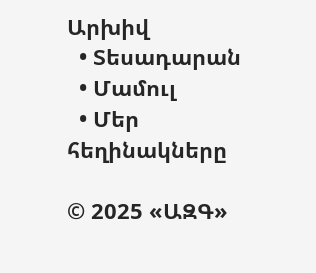Արխիվ
  • Տեսադարան
  • Մամուլ
  • Մեր հեղինակները

© 2025 «ԱԶԳ»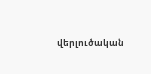վերլուծական